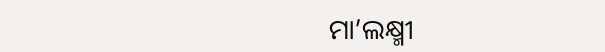ମା’ଲକ୍ଷ୍ମୀ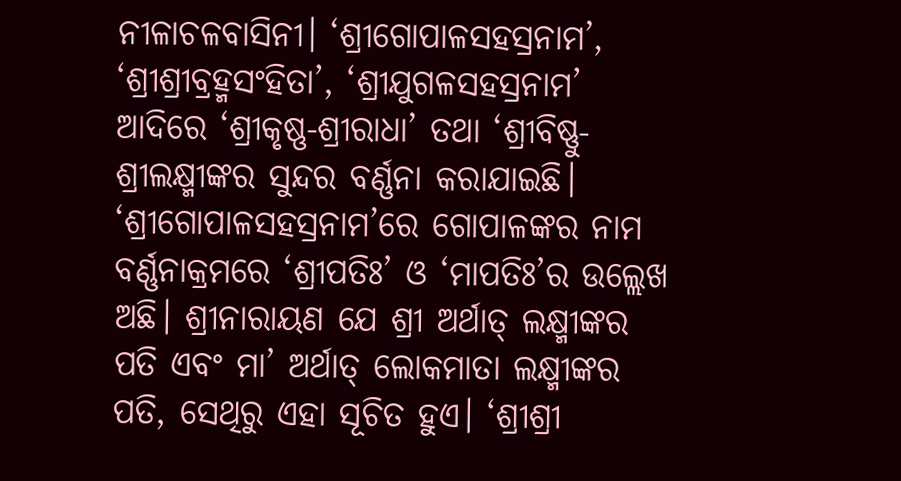ନୀଳାଚଳବାସିନୀ। ‘ଶ୍ରୀଗୋପାଳସହସ୍ରନାମ’, ‘ଶ୍ରୀଶ୍ରୀବ୍ରହ୍ମସଂହିତା’, ‘ଶ୍ରୀଯୁଗଳସହସ୍ରନାମ’ ଆଦିରେ ‘ଶ୍ରୀକୃଷ୍ଣ-ଶ୍ରୀରାଧା’ ତଥା ‘ଶ୍ରୀବିଷ୍ଣୁ-ଶ୍ରୀଲକ୍ଷ୍ମୀଙ୍କର ସୁନ୍ଦର ବର୍ଣ୍ଣନା କରାଯାଇଛି। ‘ଶ୍ରୀଗୋପାଳସହସ୍ରନାମ’ରେ ଗୋପାଳଙ୍କର ନାମ ବର୍ଣ୍ଣନାକ୍ରମରେ ‘ଶ୍ରୀପତିଃ’ ଓ ‘ମାପତିଃ’ର ଉଲ୍ଲେଖ ଅଛି। ଶ୍ରୀନାରାୟଣ ଯେ ଶ୍ରୀ ଅର୍ଥାତ୍ ଲକ୍ଷ୍ମୀଙ୍କର ପତି ଏବଂ ମା’ ଅର୍ଥାତ୍ ଲୋକମାତା ଲକ୍ଷ୍ମୀଙ୍କର ପତି, ସେଥିରୁ ଏହା ସୂଚିତ ହୁଏ। ‘ଶ୍ରୀଶ୍ରୀ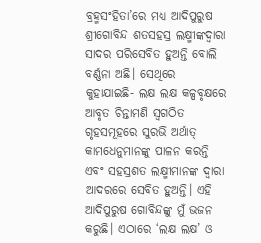ବ୍ରହ୍ମସଂହିତା’ରେ ମଧ୍ୟ ଆଦିପୁରୁଷ ଶ୍ରୀଗୋବିନ୍ଦ ଶତସହସ୍ର ଲକ୍ଷ୍ମୀଙ୍କଦ୍ବାରା ସାଦର ପରିସେବିତ ହୁଅନ୍ତି ବୋଲି ବର୍ଣ୍ଣନା ଅଛି। ସେଥିରେ କୁହାଯାଇଛି- ଲକ୍ଷ ଲକ୍ଷ କଳ୍ପବୃକ୍ଷରେ ଆବୃତ ଚିନ୍ତାମଣି ସ୍ବଗଠିତ ଗୃହସମୂହରେ ସୁରଭି ଅର୍ଥାତ୍ କାମଧେନୁମାନଙ୍କୁ ପାଳନ କରନ୍ତି ଏବଂ ସହସ୍ରଶତ ଲକ୍ଷ୍ମୀମାନଙ୍କ ଦ୍ବାରା ଆଦରରେ ସେବିତ ହୁଅନ୍ତି। ଏହି ଆଦିପୁରୁଷ ଗୋବିନ୍ଦଙ୍କୁ ମୁଁ ଭଜନ କରୁଛି। ଏଠାରେ ‘ଲକ୍ଷ ଲକ୍ଷ’ ଓ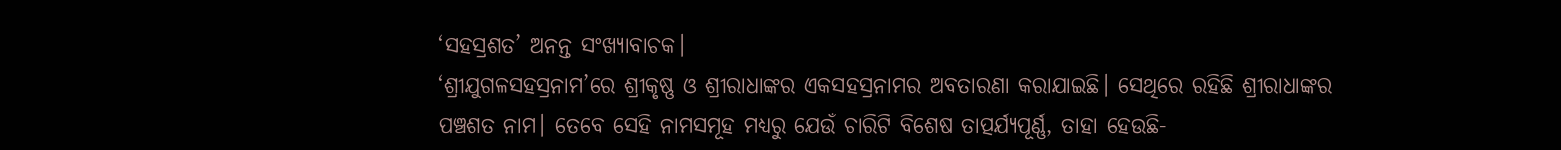‘ସହସ୍ରଶତ’ ଅନନ୍ତ ସଂଖ୍ୟାବାଚକ।
‘ଶ୍ରୀଯୁଗଳସହସ୍ରନାମ’ରେ ଶ୍ରୀକୃଷ୍ଣ ଓ ଶ୍ରୀରାଧାଙ୍କର ଏକସହସ୍ରନାମର ଅବତାରଣା କରାଯାଇଛି। ସେଥିରେ ରହିଛି ଶ୍ରୀରାଧାଙ୍କର ପଞ୍ଚଶତ ନାମ। ତେବେ ସେହି ନାମସମୂହ ମଧ୍ୟରୁ ଯେଉଁ ଚାରିଟି ବିଶେଷ ତାତ୍ପର୍ଯ୍ୟପୂର୍ଣ୍ଣ, ତାହା ହେଉଛି-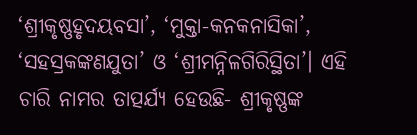‘ଶ୍ରୀକୃଷ୍ଣହୃଦୟବସା’, ‘ମୁକ୍ତା-କନକନାସିକା’, ‘ସହସ୍ରକଙ୍କଣଯୁତା’ ଓ ‘ଶ୍ରୀମନ୍ନିଳଗିରିସ୍ଥିତା’। ଏହି ଚାରି ନାମର ତାତ୍ପର୍ଯ୍ୟ ହେଉଛି- ଶ୍ରୀକୃଷ୍ଣଙ୍କ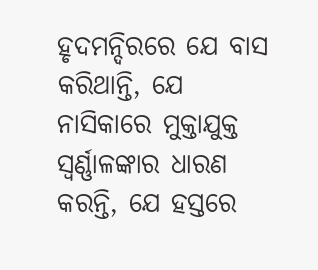ହୃଦମନ୍ଦିରରେ ଯେ ବାସ କରିଥାନ୍ତି, ଯେ ନାସିକାରେ ମୁକ୍ତାଯୁକ୍ତ ସ୍ବର୍ଣ୍ଣାଳଙ୍କାର ଧାରଣ କରନ୍ତି, ଯେ ହସ୍ତରେ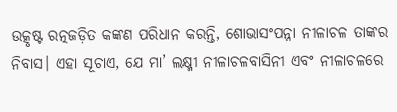ଉତ୍କୃଷ୍ଟ ରତ୍ନଜଡ଼ିତ କଙ୍କଣ ପରିଧାନ କରନ୍ତି, ଶୋଭାସଂପନ୍ନା ନୀଳାଚଳ ତାଙ୍କର ନିବାସ। ଏହା ସୂଚାଏ, ଯେ ମା’ ଲକ୍ଷ୍ମୀ ନୀଳାଚଳବାସିନୀ ଏବଂ ନୀଳାଚଳରେ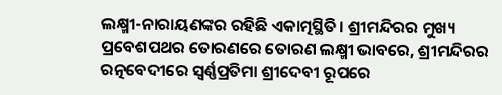ଲକ୍ଷ୍ମୀ-ନାରାୟଣଙ୍କର ରହିଛି ଏକାତ୍ମସ୍ଥିତି। ଶ୍ରୀମନ୍ଦିରର ମୁଖ୍ୟ ପ୍ରବେଶପଥର ତୋରଣରେ ତୋରଣ ଲକ୍ଷ୍ମୀ ଭାବରେ, ଶ୍ରୀମନ୍ଦିରର ରତ୍ନବେଦୀରେ ସ୍ବର୍ଣ୍ଣପ୍ରତିମା ଶ୍ରୀଦେବୀ ରୂପରେ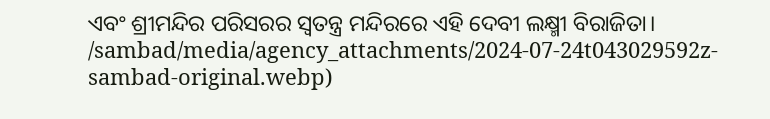ଏବଂ ଶ୍ରୀମନ୍ଦିର ପରିସରର ସ୍ବତନ୍ତ୍ର ମନ୍ଦିରରେ ଏହି ଦେବୀ ଲକ୍ଷ୍ମୀ ବିରାଜିତା।
/sambad/media/agency_attachments/2024-07-24t043029592z-sambad-original.webp)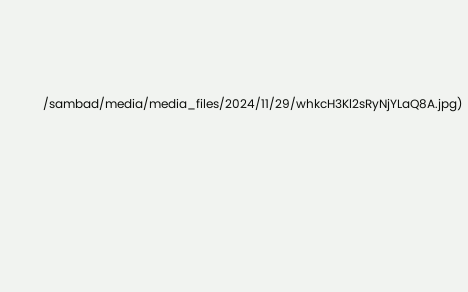/sambad/media/media_files/2024/11/29/whkcH3Kl2sRyNjYLaQ8A.jpg)